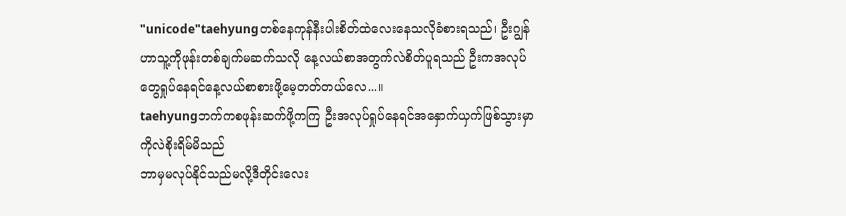"unicode"taehyungတစ်နေကုန်နီးပါးစိတ်ထဲလေးနေသလိုခံစားရသည်၊ ဦးဂျွန်ဟာသူ့ကိုဖုန်းတစ်ချက်မဆက်သလို နေ့လယ်စာအတွက်လဲစိတ်ပူရသည် ဦးကအလုပ်တွေရှုပ်နေရင်နေ့လယ်စာစားဖို့မေ့တတ်တယ်လေ...။
taehyungဘက်ကစဖုန်းဆက်ဖို့ကကြ ဦးအလုပ်ရှုပ်နေရင်အနှောက်ယှက်ဖြစ်သွားမှာကိုလဲစိုးရိမ်မိသည်
ဘာမှမလုပ်နိုင်သည်မလို့ဒီတိုင်းလေး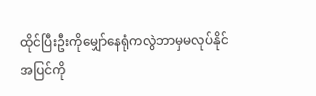ထိုင်ပြီးဦးကိုမျှော်နေရုံကလွဲဘာမှမလုပ်နိုင်
အပြင်ကို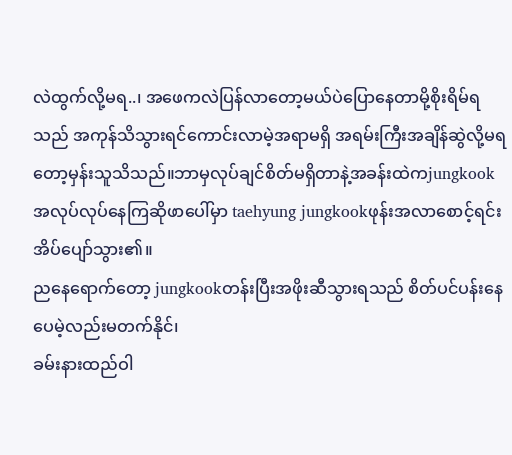လဲထွက်လို့မရ..၊ အဖေကလဲပြန်လာတော့မယ်ပဲပြောနေတာမို့စိုးရိမ်ရသည် အကုန်သိသွားရင်ကောင်းလာမဲ့အရာမရှိ အရမ်းကြီးအချိန်ဆွဲလို့မရတော့မှန်းသူသိသည်။ဘာမှလုပ်ချင်စိတ်မရှိတာနဲ့အခန်းထဲကjungkookအလုပ်လုပ်နေကြဆိုဖာပေါ်မှာ taehyung jungkookဖုန်းအလာစောင့်ရင်းအိပ်ပျော်သွား၏။
ညနေရောက်တော့ jungkookတန်းပြီးအဖိုးဆီသွားရသည် စိတ်ပင်ပန်းနေပေမဲ့လည်းမတက်နိုင်၊
ခမ်းနားထည်ဝါ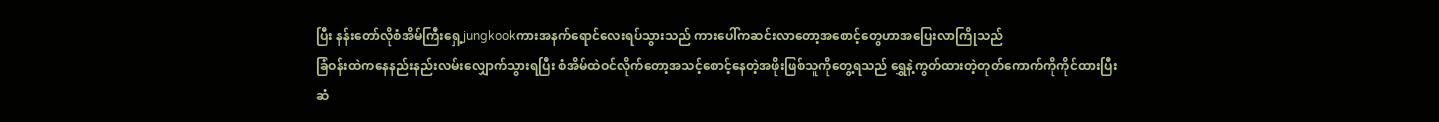ပြီး နန်းတော်လိုစံအိမ်ကြီးရှေ့jungkookကားအနက်ရောင်လေးရပ်သွားသည် ကားပေါ်ကဆင်းလာတော့အစောင့်တွေဟာအပြေးလာကြိုသည်
ခြံဝန်းထဲကနေနည်းနည်းလမ်းလျှောက်သွားရပြီး စံအိမ်ထဲဝင်လိုက်တော့အသင့်စောင့်နေတဲ့အဖိုးဖြစ်သူကိုတွေ့ရသည် ရွှေနဲ့ကွတ်ထားတဲ့တုတ်ကောက်ကိုကိုင်ထားပြီး
ဆံ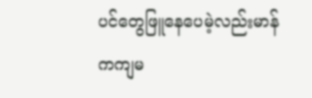ပင်တွေဖြူနေပေမဲ့လည်းမာန်ကကျမ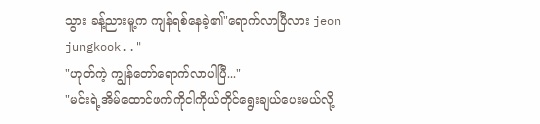သွား ခန့်ညားမူ့က ကျန်ရစ်နေခဲ့၏"ရောက်လာပြီလား jeon jungkook.."
"ဟုတ်ကဲ့ ကျွန်တော်ရောက်လာပါပြီ..."
"မင်းရဲ့အိမ်ထောင်ဖက်ကိုငါကိုယ်တိုင်ရွေးချယ်ပေးမယ်လို့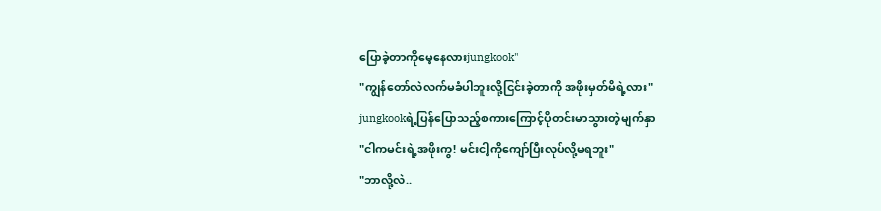ပြောခဲ့တာကိုမေ့နေလားjungkook"
"ကျွန်တော်လဲလက်မခံပါဘူးလို့ငြင်းခဲ့တာကို အဖိုးမှတ်မိရဲ့လား"
jungkookရဲ့ပြန်ပြောသည့်စကားကြောင့်ပိုတင်းမာသွားတဲ့မျက်နှာ
"ငါကမင်းရဲ့အဖိုးကွ! မင်းငါ့ကိုကျော်ပြီးလုပ်လို့မရဘူး"
"ဘာလို့လဲ..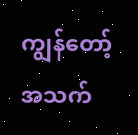ကျွန်တော့်အသက်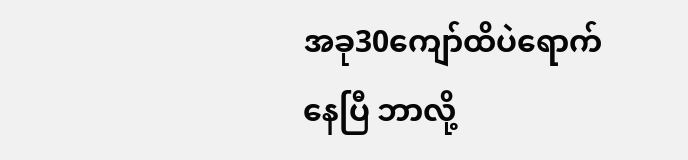အခု30ကျော်ထိပဲရောက်နေပြီ ဘာလို့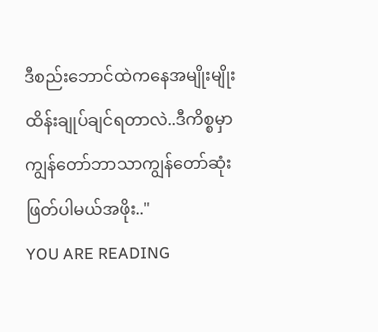ဒီစည်းဘောင်ထဲကနေအမျိုးမျိုးထိန်းချုပ်ချင်ရတာလဲ..ဒီကိစ္စမှာကျွန်တော်ဘာသာကျွန်တော်ဆုံးဖြတ်ပါမယ်အဖိုး.."
YOU ARE READING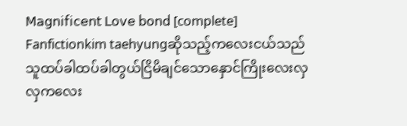𝖬𝖺𝗀𝗇𝗂𝖿𝗂𝖼𝖾𝗇𝗍 𝖫𝗈𝗏𝖾 𝖻𝗈𝗇𝖽 [complete]
Fanfictionkim taehyungဆိုသည့်ကလေးငယ်သည်သူထပ်ခါထပ်ခါတွယ်ငြိမိချင်သောနှောင်ကြိုးလေးလှလှကလေး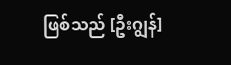ဖြစ်သည် [ဦးဂျွန်]